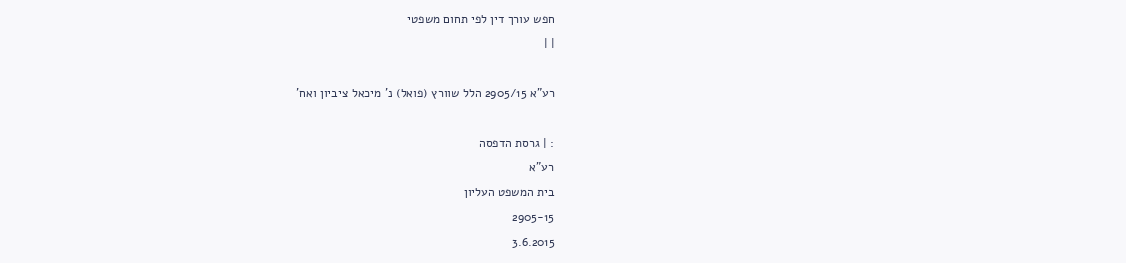חפש עורך דין לפי תחום משפטי
| |

רע"א 2905/15 הלל שוורץ (פואל) נ' מיכאל ציביון ואח'

: | גרסת הדפסה
רע"א
בית המשפט העליון
2905-15
3.6.2015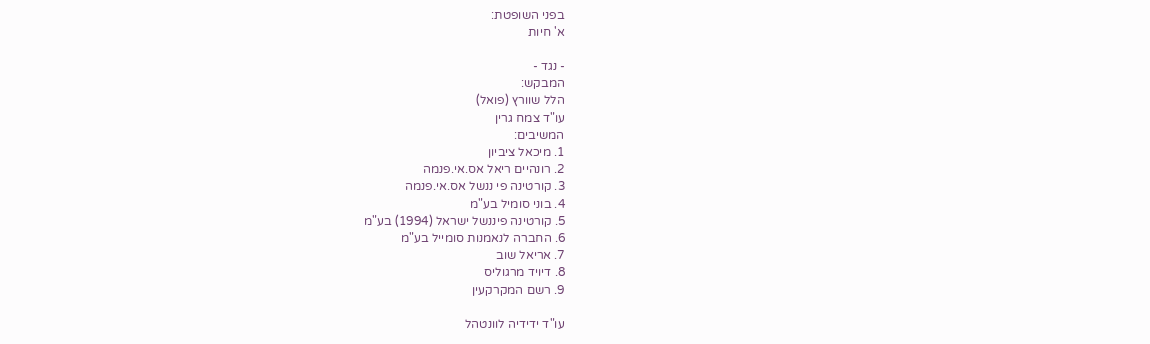בפני השופטת:
א' חיות

- נגד -
המבקש:
הלל שוורץ (פואל)
עו"ד צמח גרין
המשיבים:
1. מיכאל ציביון
2. רונהיים ריאל אס.אי.פנמה
3. קורטינה פי ננשל אס.אי.פנמה
4. בוני סומיל בע"מ
5. קורטינה פיננשל ישראל (1994) בע"מ
6. החברה לנאמנות סומייל בע"מ
7. אריאל שוב
8. דיויד מרגוליס
9. רשם המקרקעין

עו"ד ידידיה לוונטהל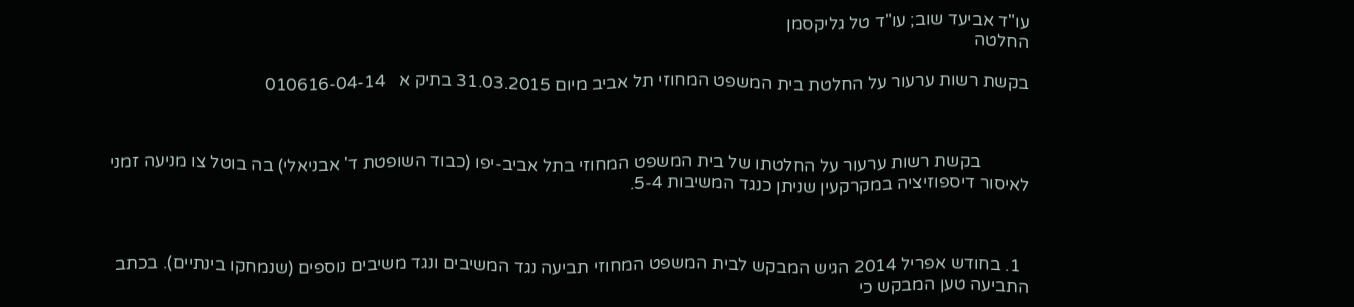עו"ד אביעד שוב; עו"ד טל גליקסמן
החלטה

בקשת רשות ערעור על החלטת בית המשפט המחוזי תל אביב מיום 31.03.2015 בתיק א   010616-04-14



           בקשת רשות ערעור על החלטתו של בית המשפט המחוזי בתל אביב-יפו (כבוד השופטת ד' אבניאלי) בה בוטל צו מניעה זמני לאיסור דיספוזיציה במקרקעין שניתן כנגד המשיבות 5-4.



  1. בחודש אפריל 2014 הגיש המבקש לבית המשפט המחוזי תביעה נגד המשיבים ונגד משיבים נוספים (שנמחקו בינתיים). בכתב התביעה טען המבקש כי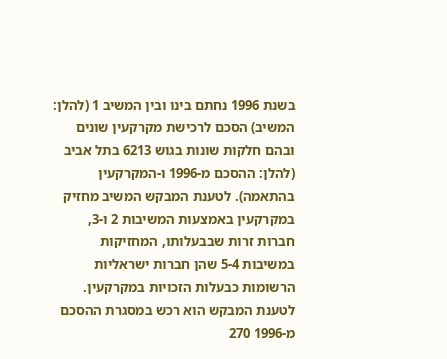בשנת 1996 נחתם בינו ובין המשיב 1 (להלן: המשיב) הסכם לרכישת מקרקעין שונים ובהם חלקות שונות בגוש 6213 בתל אביב (להלן: ההסכם מ-1996 ו-המקרקעין בהתאמה). לטענת המבקש המשיב מחזיק במקרקעין באמצעות המשיבות 2 ו-3, חברות זרות שבבעלותו, המחזיקות במשיבות 5-4 שהן חברות ישראליות הרשומות כבעלות הזכויות במקרקעין. לטענת המבקש הוא רכש במסגרת ההסכם מ-1996 270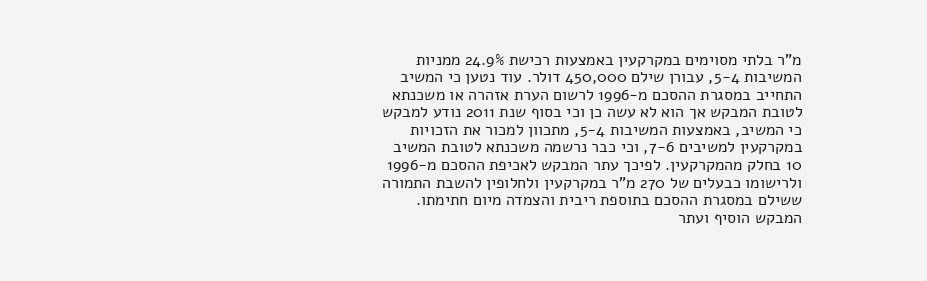מ"ר בלתי מסוימים במקרקעין באמצעות רכישת 24.9% ממניות המשיבות 5-4, עבורן שילם 450,000 דולר. עוד נטען כי המשיב התחייב במסגרת ההסכם מ-1996 לרשום הערת אזהרה או משכנתא לטובת המבקש אך הוא לא עשה כן וכי בסוף שנת 2011 נודע למבקש כי המשיב, באמצעות המשיבות 5-4, מתכוון למכור את הזכויות במקרקעין למשיבים 7-6, וכי כבר נרשמה משכנתא לטובת המשיב 10 בחלק מהמקרקעין. לפיכך עתר המבקש לאכיפת ההסכם מ-1996 ולרישומו כבעלים של 270 מ"ר במקרקעין ולחלופין להשבת התמורה ששילם במסגרת ההסכם בתוספת ריבית והצמדה מיום חתימתו. המבקש הוסיף ועתר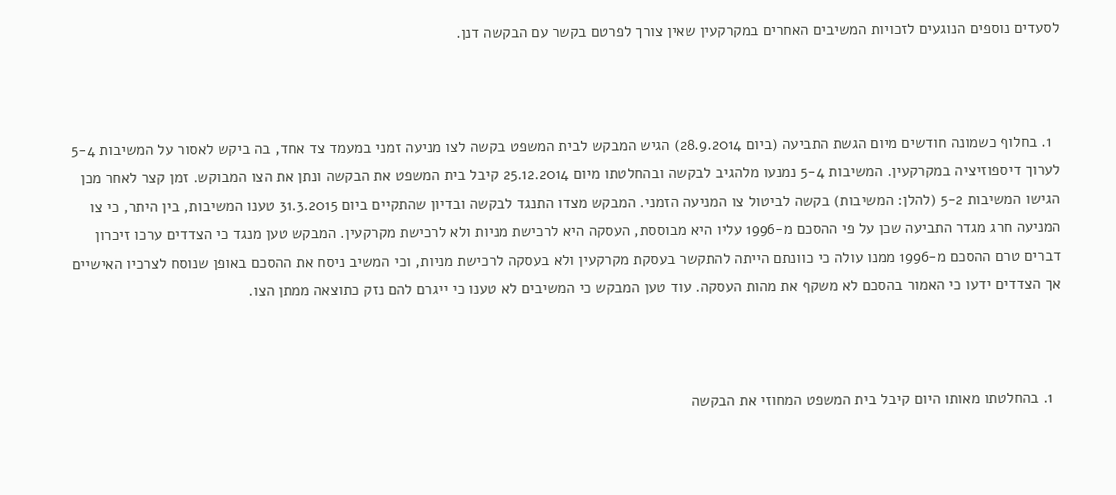לסעדים נוספים הנוגעים לזכויות המשיבים האחרים במקרקעין שאין צורך לפרטם בקשר עם הבקשה דנן.



  1. בחלוף כשמונה חודשים מיום הגשת התביעה (ביום 28.9.2014) הגיש המבקש לבית המשפט בקשה לצו מניעה זמני במעמד צד אחד, בה ביקש לאסור על המשיבות 5-4 לערוך דיספוזיציה במקרקעין. המשיבות 5-4 נמנעו מלהגיב לבקשה ובהחלטתו מיום 25.12.2014 קיבל בית המשפט את הבקשה ונתן את הצו המבוקש. זמן קצר לאחר מכן הגישו המשיבות 5-2 (להלן: המשיבות) בקשה לביטול צו המניעה הזמני. המבקש מצדו התנגד לבקשה ובדיון שהתקיים ביום 31.3.2015 טענו המשיבות, בין היתר, כי צו המניעה חרג מגדר התביעה שכן על פי ההסכם מ-1996 עליו היא מבוססת, העסקה היא לרכישת מניות ולא לרכישת מקרקעין. המבקש טען מנגד כי הצדדים ערכו זיכרון דברים טרם ההסכם מ-1996 ממנו עולה כי כוונתם הייתה להתקשר בעסקת מקרקעין ולא בעסקה לרכישת מניות, וכי המשיב ניסח את ההסכם באופן שנוסח לצרכיו האישיים אך הצדדים ידעו כי האמור בהסכם לא משקף את מהות העסקה. עוד טען המבקש כי המשיבים לא טענו כי ייגרם להם נזק כתוצאה ממתן הצו.



  1. בהחלטתו מאותו היום קיבל בית המשפט המחוזי את הבקשה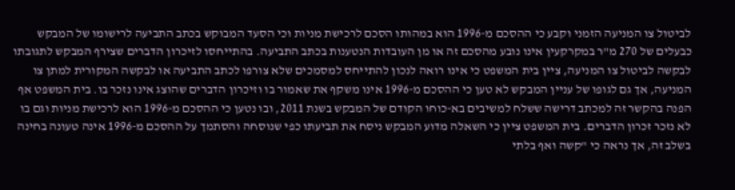לביטול צו המניעה הזמני וקבע כי ההסכם מ-1996 הוא במהותו הסכם לרכישת מניות וכי הסעד המבוקש בכתב התביעה לרישומו של המבקש כבעלים של 270 מ"ר במקרקעין אינו נובע מהסכם זה או מן העובדות הנטענות בכתב התביעה. בהתייחסו לזיכרון הדברים שצירף המבקש לתגובתו לבקשה לביטול צו המניעה, ציין בית המשפט כי אינו רואה לנכון להתייחס למסמכים שלא צורפו לכתב התביעה או לבקשה המקורית למתן צו המניעה, אך גם לגופו של עניין המבקש לא טען כי ההסכם מ-1996 אינו משקף את שאמור בו וזיכרון הדברים שהוצג אינו נזכר בו. בית המשפט אף הפנה בהקשר זה למכתב דרישה ששלח למשיבים בא-כוחו הקודם של המבקש בשנת 2011, ובו נטען כי ההסכם מ-1996 הוא לרכישת מניות וגם בו לא נזכר זכרון הדברים. בית המשפט ציין כי השאלה מדוע המבקש ניסח את תביעתו כפי שנוסחה והסתמך על ההסכם מ-1996 אינה טעונה בחינה בשלב זה, אך נראה כי "קשה ואף בלתי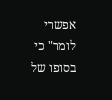אפשרי לומר" כי בסופו של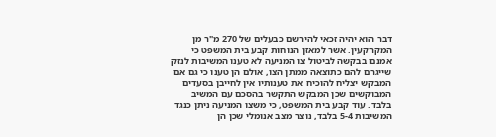דבר הוא יהיה זכאי להירשם כבעלים של 270 מ"ר מן המקרקעין. אשר למאזן הנוחות קבע בית המשפט כי אמנם בבקשה לביטול צו המניעה לא טענו המשיבות לנזק שייגרם להם כתוצאה ממתן הצו, אולם הן טענו כי גם אם המבקש יצליח להוכיח את טענותיו אין לחייבן בסעדים המבוקשים שכן המבקש התקשר בהסכם עם המשיב בלבד. עוד קבע בית המשפט, כי משצו המניעה ניתן כנגד המשיבות 5-4 בלבד, נוצר מצב אנומלי שכן הן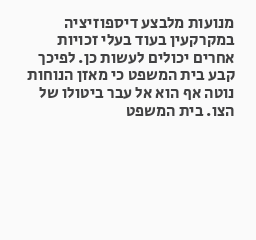מנועות מלבצע דיספוזיציה במקרקעין בעוד בעלי זכויות אחרים יכולים לעשות כן. לפיכך קבע בית המשפט כי מאזן הנוחות נוטה אף הוא אל עבר ביטולו של הצו. בית המשפט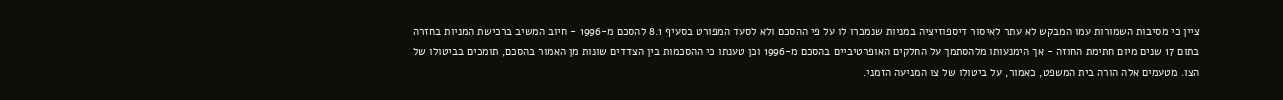ציין כי מסיבות השמורות עמו המבקש לא עתר לאיסור דיספוזיציה במניות שנמכרו לו על פי ההסכם ולא לסעד המפורט בסעיף 8.1 להסכם מ-1996 - חיוב המשיב ברכישת המניות בחזרה בתום 17 שנים מיום חתימת החוזה - אך הימנעותו מלהסתמך על החלקים האופרטיביים בהסכם מ-1996 וכן טענתו כי ההסכמות בין הצדדים שונות מן האמור בהסכם, תומכים בביטולו של הצו. מטעמים אלה הורה בית המשפט, כאמור, על ביטולו של צו המניעה הזמני.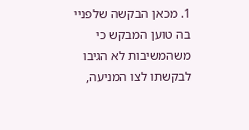1. מכאן הבקשה שלפניי בה טוען המבקש כי משהמשיבות לא הגיבו לבקשתו לצו המניעה,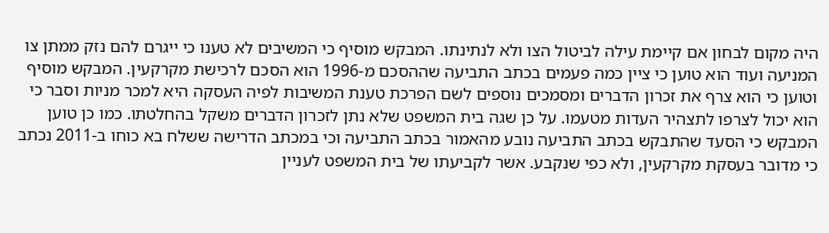היה מקום לבחון אם קיימת עילה לביטול הצו ולא לנתינתו. המבקש מוסיף כי המשיבים לא טענו כי ייגרם להם נזק ממתן צו המניעה ועוד הוא טוען כי ציין כמה פעמים בכתב התביעה שההסכם מ-1996 הוא הסכם לרכישת מקרקעין. המבקש מוסיף וטוען כי הוא צרף את זכרון הדברים ומסמכים נוספים לשם הפרכת טענת המשיבות לפיה העסקה היא למכר מניות וסבר כי הוא יכול לצרפו לתצהיר העדות מטעמו. על כן שגה בית המשפט שלא נתן לזכרון הדברים משקל בהחלטתו. כמו כן טוען המבקש כי הסעד שהתבקש בכתב התביעה נובע מהאמור בכתב התביעה וכי במכתב הדרישה ששלח בא כוחו ב-2011 נכתב כי מדובר בעסקת מקרקעין, ולא כפי שנקבע. אשר לקביעתו של בית המשפט לעניין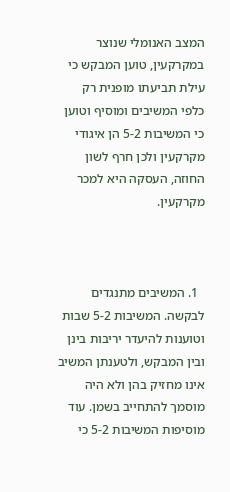המצב האנומלי שנוצר במקרקעין, טוען המבקש כי עילת תביעתו מופנית רק כלפי המשיבים ומוסיף וטוען כי המשיבות 5-2 הן איגודי מקרקעין ולכן חרף לשון החוזה, העסקה היא למכר מקרקעין.



  1. המשיבים מתנגדים לבקשה. המשיבות 5-2 שבות וטוענות להיעדר יריבות בינן ובין המבקש, ולטענתן המשיב אינו מחזיק בהן ולא היה מוסמך להתחייב בשמן. עוד מוסיפות המשיבות 5-2 כי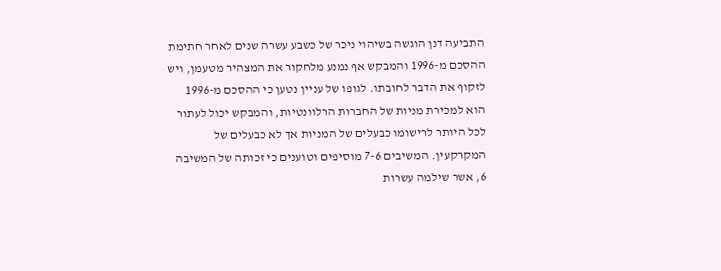התביעה דנן הוגשה בשיהוי ניכר של כשבע עשרה שנים לאחר חתימת ההסכם מ-1996 והמבקש אף נמנע מלחקור את המצהיר מטעמן, ויש לזקוף את הדבר לחובתו. לגופו של עניין נטען כי ההסכם מ-1996 הוא למכירת מניות של החברות הרלוונטיות, והמבקש יכול לעתור לכל היותר לרישומו כבעלים של המניות אך לא כבעלים של המקרקעין. המשיבים 7-6 מוסיפים וטוענים כי זכותה של המשיבה 6, אשר שילמה עשרות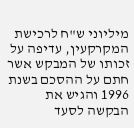מיליוני ש"ח לרכישת המקרקעין, עדיפה על זכותו של המבקש אשר חתם על ההסכם בשנת 1996 והגיש את הבקשה לסעד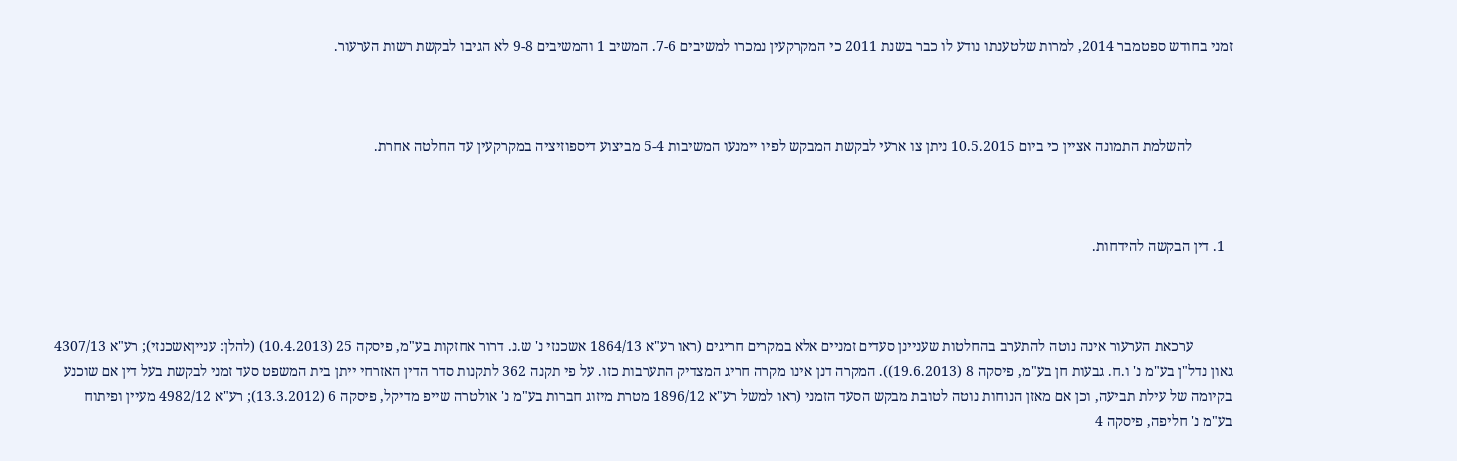זמני בחודש ספטמבר 2014, למרות שלטענתו נודע לו כבר בשנת 2011 כי המקרקעין נמכרו למשיבים 7-6. המשיב 1 והמשיבים 9-8 לא הגיבו לבקשת רשות הערעור.



           להשלמת התמונה אציין כי ביום 10.5.2015 ניתן צו ארעי לבקשת המבקש לפיו יימנעו המשיבות 5-4 מביצוע דיספוזיציה במקרקעין עד החלטה אחרת.



  1. דין הבקשה להידחות.



           ערכאת הערעור אינה נוטה להתערב בהחלטות שעניינן סעדים זמניים אלא במקרים חריגים (ראו רע"א 1864/13 אשכנזי נ' ש.נ. דרור אחזקות בע"מ, פיסקה 25 (10.4.2013) (להלן: ענייןאשכנזי); רע"א 4307/13 גאון נדל"ן בע"מ נ' ו.ח. גבעות חן בע"מ, פיסקה 8 (19.6.2013)). המקרה דנן אינו מקרה חריג המצדיק התערבות כזו. על פי תקנה 362 לתקנות סדר הדין האזרחי ייתן בית המשפט סעד זמני לבקשת בעל דין אם שוכנע בקיומה של עילת תביעה, וכן אם מאזן הנוחות נוטה לטובת מבקש הסעד הזמני (ראו למשל רע"א 1896/12 מטרת מיזוג חברות בע"מ נ' אולטרה שייפ מדיקל, פיסקה 6 (13.3.2012); רע"א 4982/12 מעיין ופיתוח בע"מ נ' חליפה, פיסקה 4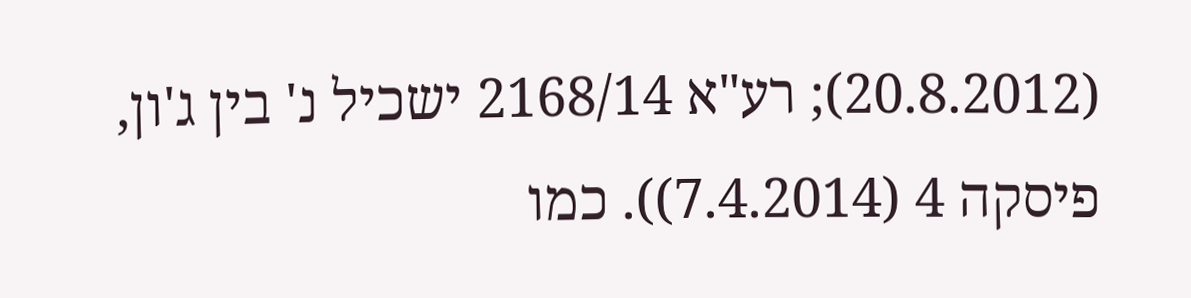(20.8.2012); רע"א 2168/14 ישכיל נ' בין ג'ון, פיסקה 4 (7.4.2014)). כמו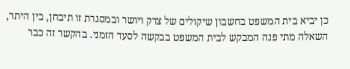כן יביא בית המשפט בחשבון שיקולים של צדק ויושר ובמסגרת זו תיבחן, בין היתר, השאלה מתי פנה המבקש לבית המשפט בבקשה לסעד הזמני. בהקשר זה כבר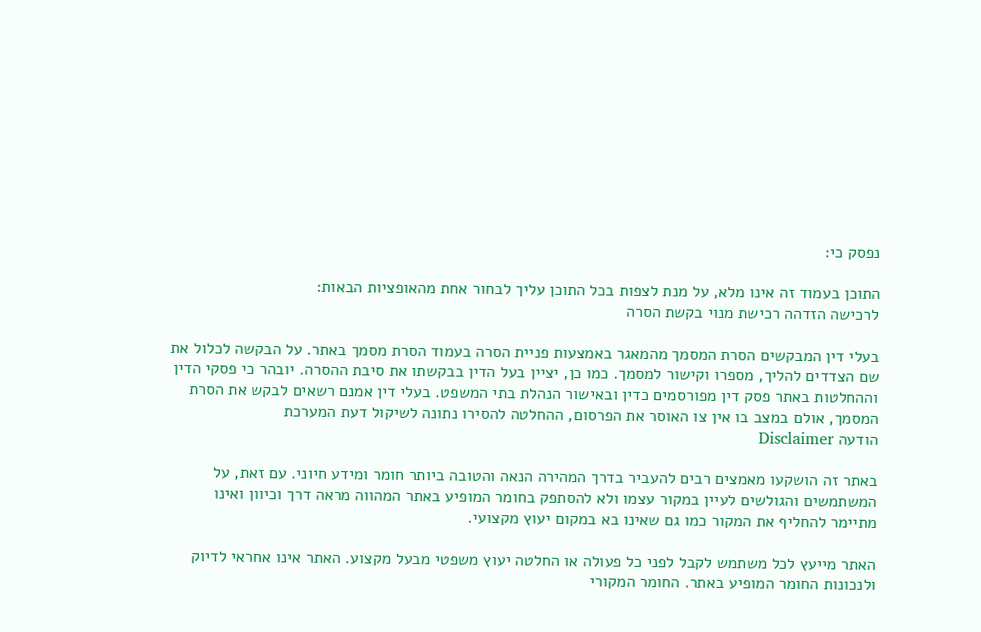נפסק כי:

התוכן בעמוד זה אינו מלא, על מנת לצפות בכל התוכן עליך לבחור אחת מהאופציות הבאות:
לרכישה הזדהה רכישת מנוי בקשת הסרה

בעלי דין המבקשים הסרת המסמך מהמאגר באמצעות פניית הסרה בעמוד הסרת מסמך באתר. על הבקשה לכלול את שם הצדדים להליך, מספרו וקישור למסמך. כמו כן, יציין בעל הדין בבקשתו את סיבת ההסרה. יובהר כי פסקי הדין וההחלטות באתר פסק דין מפורסמים כדין ובאישור הנהלת בתי המשפט. בעלי דין אמנם רשאים לבקש את הסרת המסמך, אולם במצב בו אין צו האוסר את הפרסום, ההחלטה להסירו נתונה לשיקול דעת המערכת
הודעה Disclaimer

באתר זה הושקעו מאמצים רבים להעביר בדרך המהירה הנאה והטובה ביותר חומר ומידע חיוני. עם זאת, על המשתמשים והגולשים לעיין במקור עצמו ולא להסתפק בחומר המופיע באתר המהווה מראה דרך וכיוון ואינו מתיימר להחליף את המקור כמו גם שאינו בא במקום יעוץ מקצועי.

האתר מייעץ לכל משתמש לקבל לפני כל פעולה או החלטה יעוץ משפטי מבעל מקצוע. האתר אינו אחראי לדיוק ולנכונות החומר המופיע באתר. החומר המקורי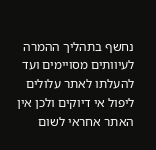נחשף בתהליך ההמרה לעיוותים מסויימים ועד להעלתו לאתר עלולים ליפול אי דיוקים ולכן אין האתר אחראי לשום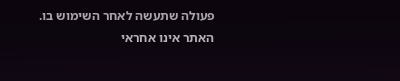פעולה שתעשה לאחר השימוש בו. האתר אינו אחראי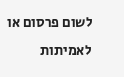לשום פרסום או לאמיתות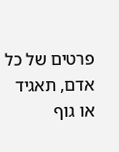פרטים של כל אדם, תאגיד או גוף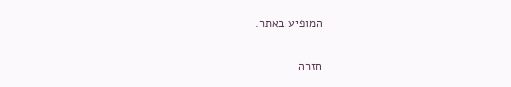המופיע באתר.


חזרה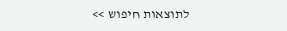לתוצאות חיפוש >>